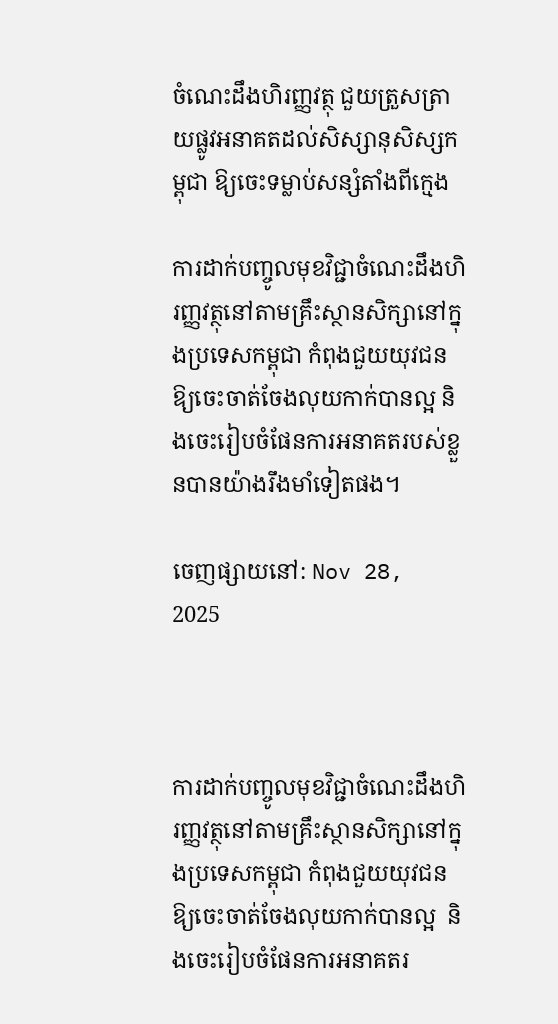ចំណេះដឹងហិរញ្ញវត្ថុ ជួយត្រួសត្រាយផ្លូវអនាគតដល់សិស្សានុសិស្សកម្ពុជា ឱ្យចេះទម្លាប់សន្សំតាំងពីក្មេង

ការដាក់បញ្ចូលមុខវិជ្ជាចំណេះដឹងហិរញ្ញវត្ថុនៅតាមគ្រឹះស្ថានសិក្សានៅក្នុងប្រទេសកម្ពុជា កំពុងជួយយុវជនឱ្យចេះចាត់ចែងលុយកាក់បានល្អ និងចេះរៀបចំផែនការអនាគតរបស់ខ្លួនបានយ៉ាងរឹងមាំទៀតផង។

ចេញផ្សាយនៅ: Nov 28, 2025



ការដាក់បញ្ចូលមុខវិជ្ជាចំណេះដឹងហិរញ្ញវត្ថុនៅតាមគ្រឹះស្ថានសិក្សានៅក្នុងប្រទេសកម្ពុជា កំពុងជួយយុវជនឱ្យចេះចាត់ចែងលុយកាក់បានល្អ  និងចេះរៀបចំផែនការអនាគតរ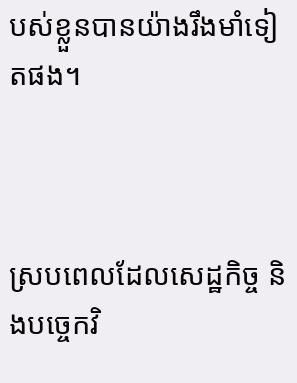បស់ខ្លួនបានយ៉ាងរឹងមាំទៀតផង។



ស្របពេលដែលសេដ្ឋកិច្ច និងបច្ចេកវិ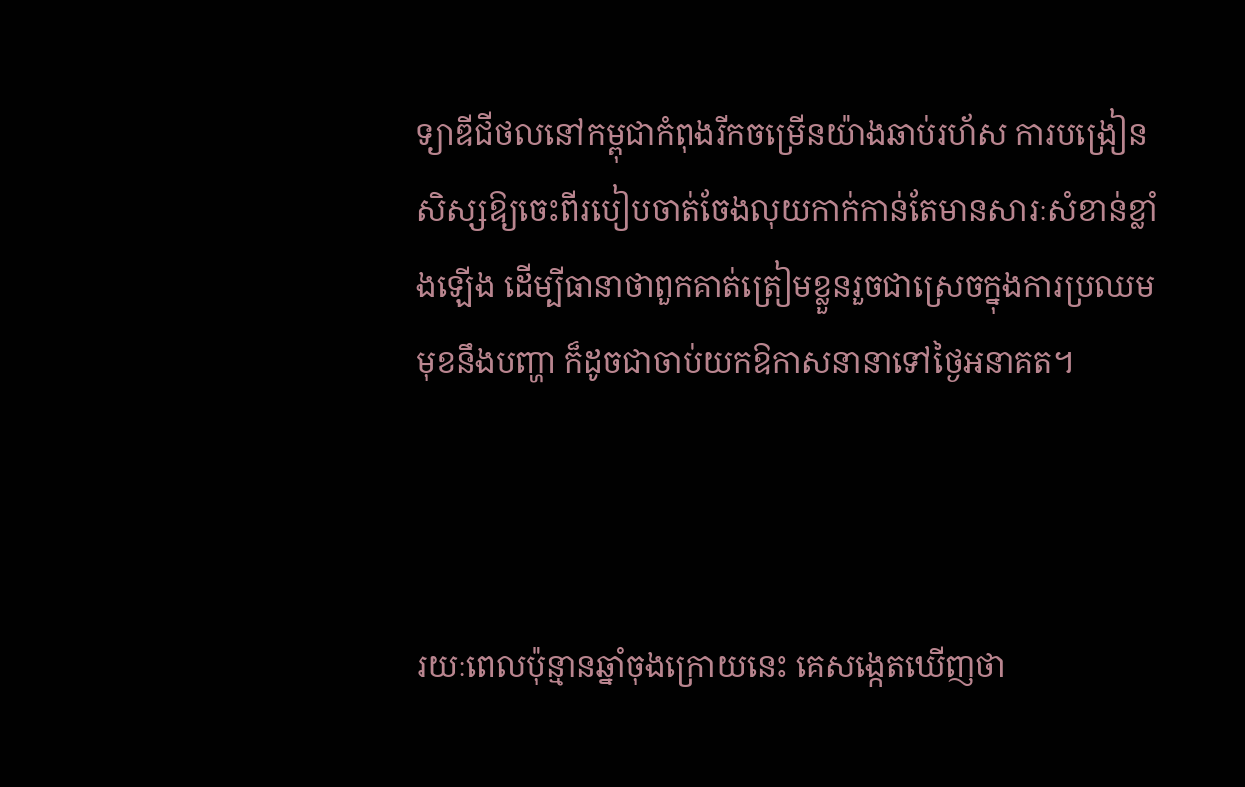ទ្យាឌីជីថលនៅកម្ពុជាកំពុងរីកចម្រើនយ៉ាងឆាប់រហ័ស ការបង្រៀនសិស្សឱ្យចេះពីរបៀបចាត់ចែងលុយកាក់កាន់តែមានសារៈសំខាន់ខ្លាំងឡើង ដើម្បីធានាថាពួកគាត់ត្រៀមខ្លួនរួចជាស្រេចក្នុងការប្រឈមមុខនឹងបញ្ហា ក៏ដូចជាចាប់យកឱកាសនានាទៅថ្ងៃអនាគត។



រយៈពេលប៉ុន្មានឆ្នាំចុងក្រោយនេះ គេសង្កេតឃើញថា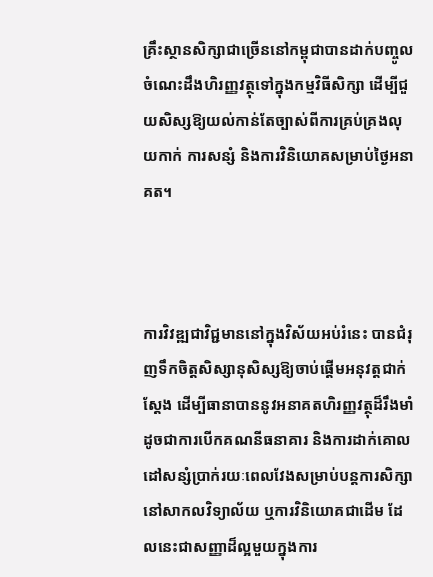គ្រឹះស្ថានសិក្សាជាច្រើននៅកម្ពុជាបានដាក់បញ្ចូលចំណេះដឹងហិរញ្ញវត្ថុទៅក្នុងកម្មវិធីសិក្សា ដើម្បីជួយសិស្សឱ្យយល់កាន់តែច្បាស់ពីការគ្រប់គ្រងលុយកាក់ ការសន្សំ និងការវិនិយោគសម្រាប់ថ្ងៃអនាគត។



ការវិវឌ្ឍជាវិជ្ជមាននៅក្នុងវិស័យអប់រំនេះ បានជំរុញទឹកចិត្តសិស្សានុសិស្សឱ្យចាប់ផ្តើមអនុវត្តជាក់ស្តែង ដើម្បីធានាបាននូវអនាគតហិរញ្ញវត្ថុដ៏រឹងមាំ ដូចជាការបើកគណនីធនាគារ និងការដាក់គោលដៅសន្សំប្រាក់រយៈពេលវែងសម្រាប់បន្តការសិក្សានៅសាកលវិទ្យាល័យ ឬការវិនិយោគជាដើម ដែលនេះជាសញ្ញាដ៏ល្អមួយក្នុងការ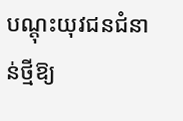បណ្តុះយុវជនជំនាន់ថ្មីឱ្យ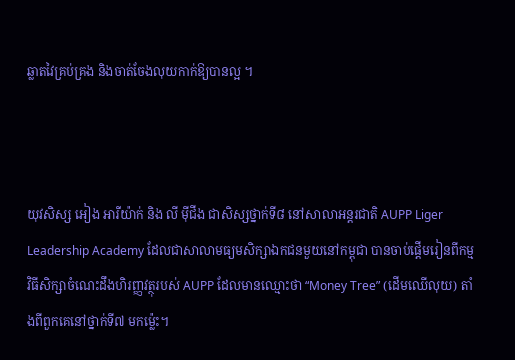ឆ្លាតវៃគ្រប់គ្រង និងចាត់ចែងលុយកាក់ឱ្យបានល្អ ។



យុវសិស្ស អៀង អារីយ៉ាក់ និង លី ម៉ីជីង ជាសិស្សថ្នាក់ទី៨ នៅសាលាអន្តរជាតិ AUPP Liger Leadership Academy ដែលជាសាលាមធ្យមសិក្សាឯកជនមួយនៅកម្ពុជា បានចាប់ផ្តើមរៀនពីកម្មវិធីសិក្សាចំណេះដឹងហិរញ្ញវត្ថុរបស់ AUPP ដែលមានឈ្មោះថា “Money Tree” (ដើមឈើលុយ) តាំងពីពួកគេនៅថ្នាក់ទី៧ មកម្ល៉េះ។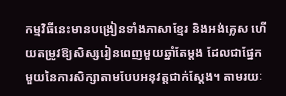កម្មវិធីនេះមានបង្រៀនទាំងភាសាខ្មែរ និងអង់គ្លេស ហើយតម្រូវឱ្យសិស្សរៀនពេញមួយឆ្នាំតែម្តង ដែលជាផ្នែកមួយនៃការសិក្សាតាមបែបអនុវត្តជាក់ស្តែង។ តាមរយៈ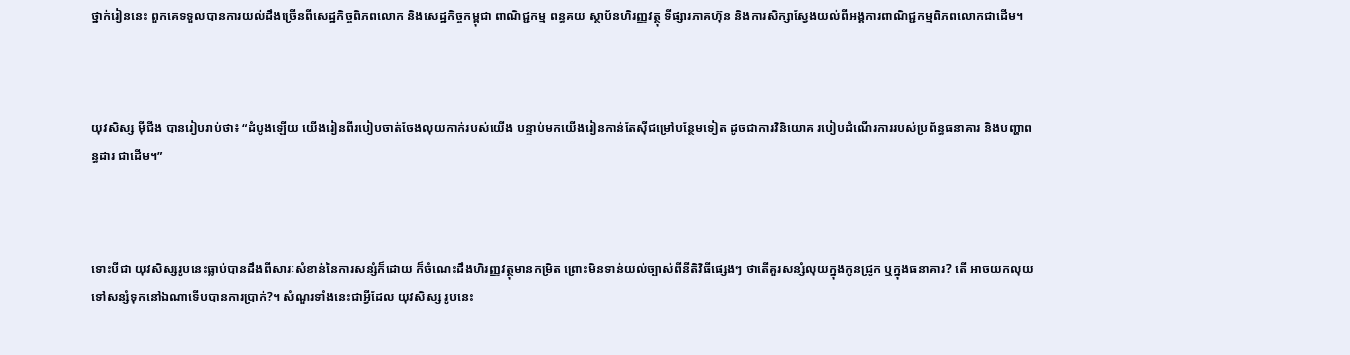ថ្នាក់រៀននេះ ពួកគេទទួលបានការយល់ដឹងច្រើនពីសេដ្ឋកិច្ចពិភពលោក និងសេដ្ឋកិច្ចកម្ពុជា ពាណិជ្ជកម្ម ពន្ធគយ ស្ថាប័នហិរញ្ញវត្ថុ ទីផ្សារភាគហ៊ុន និងការសិក្សាស្វែងយល់ពីអង្គការពាណិជ្ជកម្មពិភពលោកជាដើម។



យុវសិស្ស ម៉ីជីង បានរៀបរាប់ថា៖ “ដំបូងឡើយ យើងរៀនពីរបៀបចាត់ចែងលុយកាក់របស់យើង បន្ទាប់មកយើងរៀនកាន់តែស៊ីជម្រៅបន្ថែមទៀត ដូចជាការវិនិយោគ របៀបដំណើរការរបស់ប្រព័ន្ធធនាគារ និងបញ្ហាពន្ធដារ ជាដើម។”



ទោះបីជា យុវសិស្សរូបនេះធ្លាប់បានដឹងពីសារៈសំខាន់នៃការសន្សំក៏ដោយ ក៏ចំណេះដឹងហិរញ្ញវត្ថុមានកម្រិត ព្រោះមិនទាន់យល់ច្បាស់ពីនីតិវិធីផ្សេងៗ ថាតើគួរសន្សំលុយក្នុងកូនជ្រូក ឬក្នុងធនាគារ? តើ អាចយកលុយទៅសន្សំទុកនៅឯណាទើបបានការប្រាក់?។ សំណួរទាំងនេះជាអ្វីដែល យុវសិស្ស រូបនេះ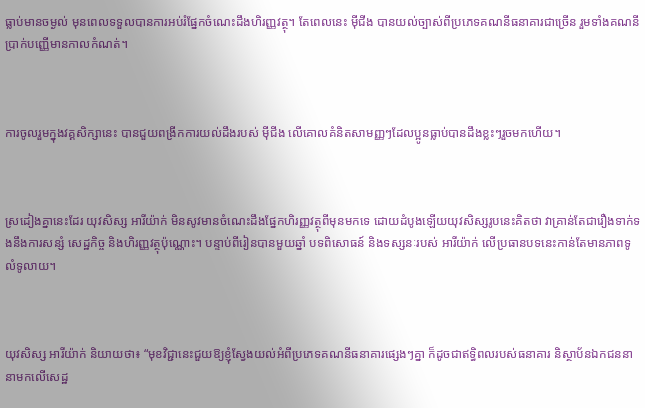ធ្លាប់មានចម្ងល់ មុនពេលទទួលបានការអប់រំផ្នែកចំណេះដឹងហិរញ្ញវត្ថុ។ តែពេលនេះ ម៉ីជីង បានយល់ច្បាស់ពីប្រភេទគណនីធនាគារជាច្រើន រួមទាំងគណនីប្រាក់បញ្ញើមានកាលកំណត់។



ការចូលរួមក្នុងវគ្គសិក្សានេះ បានជួយពង្រីកការយល់ដឹងរបស់ ម៉ីជីង លើគោលគំនិតសាមញ្ញៗដែលប្អូនធ្លាប់បានដឹងខ្លះៗរួចមកហើយ។



ស្រដៀងគ្នានេះដែរ យុវសិស្ស អារីយ៉ាក់ មិនសូវមានចំណេះដឹងផ្នែកហិរញ្ញវត្ថុពីមុនមកទេ ដោយដំបូងឡើយយុវសិស្សរូបនេះគិតថា វាគ្រាន់តែជារឿងទាក់ទងនឹងការសន្សំ សេដ្ឋកិច្ច និងហិរញ្ញវត្ថុប៉ុណ្ណោះ។ បន្ទាប់ពីរៀនបានមួយឆ្នាំ បទពិសោធន៍ និងទស្សនៈរបស់ អារីយ៉ាក់ លើប្រធានបទនេះកាន់តែមានភាពទូលំទូលាយ។



យុវសិស្ស អារីយ៉ាក់ និយាយថា៖ “មុខវិជ្ជានេះជួយឱ្យខ្ញុំស្វែងយល់អំពីប្រភេទគណនីធនាគារផ្សេងៗគ្នា ក៏ដូចជាឥទ្ធិពលរបស់ធនាគារ និស្ថាប័នឯកជននានាមកលើសេដ្ឋ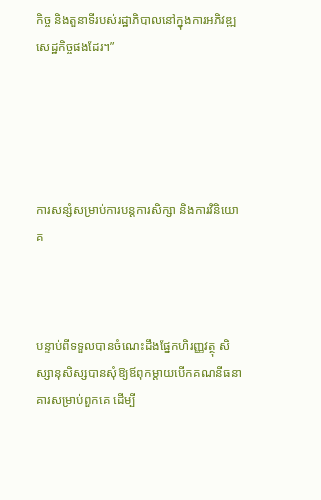កិច្ច និងតួនាទីរបស់រដ្ឋាភិបាលនៅក្នុងការអភិវឌ្ឍសេដ្ឋកិច្ចផងដែរ។”





ការសន្សំសម្រាប់ការបន្តការសិក្សា និងការវិនិយោគ



បន្ទាប់ពីទទួលបានចំណេះដឹងផ្នែកហិរញ្ញវត្ថុ សិស្សានុសិស្សបានសុំឱ្យឪពុកម្តាយបើកគណនីធនាគារសម្រាប់ពួកគេ ដើម្បី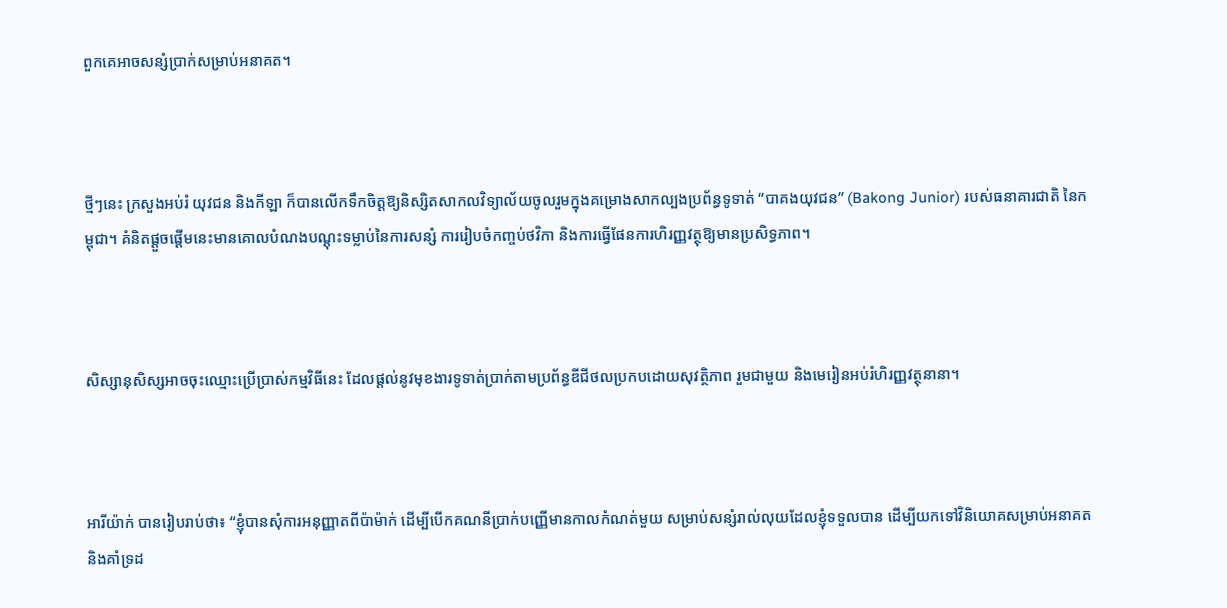ពួកគេអាចសន្សំប្រាក់សម្រាប់អនាគត។



ថ្មីៗនេះ ក្រសួងអប់រំ យុវជន និងកីឡា ក៏បានលើកទឹកចិត្តឱ្យនិស្សិតសាកលវិទ្យាល័យចូលរួមក្នុងគម្រោងសាកល្បងប្រព័ន្ធទូទាត់ “បាគងយុវជន” (Bakong Junior) របស់ធនាគារជាតិ នៃកម្ពុជា។ គំនិតផ្តួចផ្តើមនេះមានគោលបំណងបណ្តុះទម្លាប់នៃការសន្សំ ការរៀបចំកញ្ចប់ថវិកា និងការធ្វើផែនការហិរញ្ញវត្ថុឱ្យមានប្រសិទ្ធភាព។



សិស្សានុសិស្សអាចចុះឈ្មោះប្រើប្រាស់កម្មវិធីនេះ ដែលផ្តល់នូវមុខងារទូទាត់ប្រាក់តាមប្រព័ន្ធឌីជីថលប្រកបដោយសុវត្ថិភាព រួមជាមួយ និងមេរៀនអប់រំហិរញ្ញវត្ថុនានា។



អារីយ៉ាក់ បានរៀបរាប់ថា៖ “ខ្ញុំបានសុំការអនុញ្ញាតពីប៉ាម៉ាក់ ដើម្បីបើកគណនីប្រាក់បញ្ញើមានកាលកំណត់មួយ សម្រាប់សន្សំរាល់លុយដែលខ្ញុំទទួលបាន ដើម្បីយកទៅវិនិយោគសម្រាប់អនាគត និងគាំទ្រដ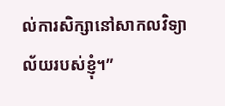ល់ការសិក្សានៅសាកលវិទ្យាល័យរបស់ខ្ញុំ។”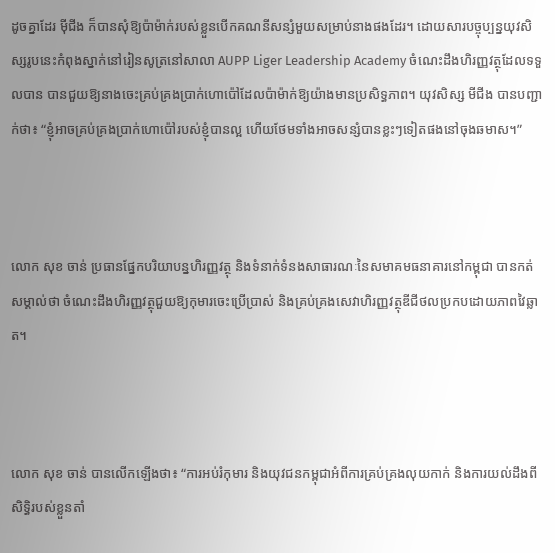ដូចគ្នាដែរ ម៉ីជីង ក៏បានសុំឱ្យប៉ាម៉ាក់របស់ខ្លួនបើកគណនីសន្សំមួយសម្រាប់នាងផងដែរ។ ដោយសារបច្ចុប្បន្នយុវសិស្សរូបនេះកំពុងស្នាក់នៅរៀនសូត្រនៅសាលា AUPP Liger Leadership Academy ចំណេះដឹងហិរញ្ញវត្ថុដែលទទួលបាន បានជួយឱ្យនាងចេះគ្រប់គ្រងប្រាក់ហោប៉ៅដែលប៉ាម៉ាក់ឱ្យយ៉ាងមានប្រសិទ្ធភាព។ យុវសិស្ស មីជីង បានបញ្ជាក់ថា៖ “ខ្ញុំអាចគ្រប់គ្រងប្រាក់ហោប៉ៅរបស់ខ្ញុំបានល្អ ហើយថែមទាំងអាចសន្សំបានខ្លះៗទៀតផងនៅចុងឆមាស។”



លោក សុខ ចាន់ ប្រធានផ្នែកបរិយាបន្នហិរញ្ញវត្ថុ និងទំនាក់ទំនងសាធារណៈនៃសមាគមធនាគារនៅកម្ពុជា បានកត់សម្គាល់ថា ចំណេះដឹងហិរញ្ញវត្ថុជួយឱ្យកុមារចេះប្រើប្រាស់ និងគ្រប់គ្រងសេវាហិរញ្ញវត្ថុឌីជីថលប្រកបដោយភាពវៃឆ្លាត។



លោក សុខ ចាន់ បានលើកឡើងថា៖ “ការអប់រំកុមារ និងយុវជនកម្ពុជាអំពីការគ្រប់គ្រងលុយកាក់ និងការយល់ដឹងពីសិទ្ធិរបស់ខ្លួនតាំ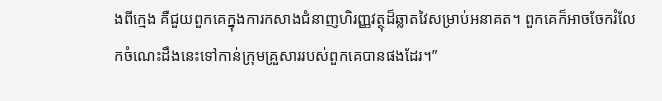ងពីក្មេង គឺជួយពួកគេក្នុងការកសាងជំនាញហិរញ្ញវត្ថុដ៏ឆ្លាតវៃសម្រាប់អនាគត។ ពួកគេក៏អាចចែករំលែកចំណេះដឹងនេះទៅកាន់ក្រុមគ្រួសាររបស់ពួកគេបានផងដែរ។”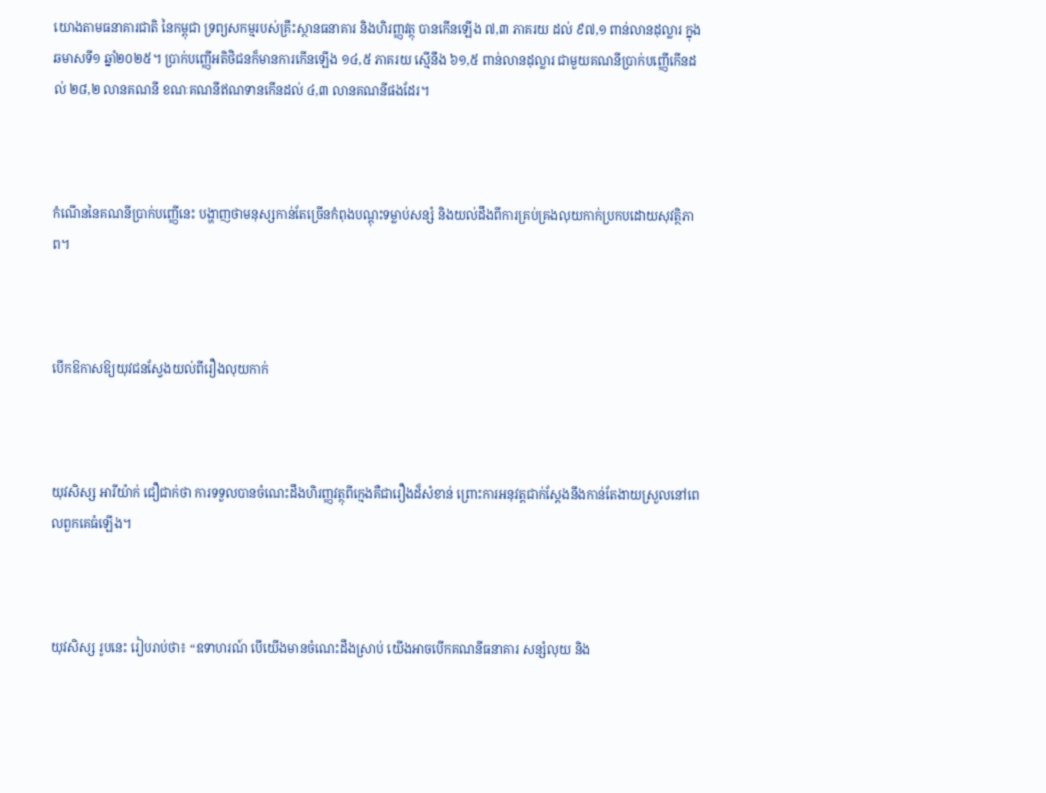យោងតាមធនាគារជាតិ នៃកម្ពុជា ទ្រព្យសកម្មរបស់គ្រឹះស្ថានធនាគារ និងហិរញ្ញវត្ថុ បានកើនឡើង ៧,៣ ភាគរយ ដល់ ៩៧,១ ពាន់លានដុល្លារ ក្នុងឆមាសទី១ ឆ្នាំ២០២៥។ ប្រាក់បញ្ញើអតិថិជនក៏មានការកើនឡើង ១៤,៥ ភាគរយ ស្មើនឹង ៦១,៥ ពាន់លានដុល្លារ ជាមួយគណនីប្រាក់បញ្ញើកើនដល់ ២៨,២ លានគណនី ខណៈគណនីឥណទានកើនដល់ ៤,៣ លានគណនីផងដែរ។



កំណើននៃគណនីប្រាក់បញ្ញើនេះ បង្ហាញថាមនុស្សកាន់តែច្រើនកំពុងបណ្តុះទម្លាប់សន្សំ និងយល់ដឹងពីការគ្រប់គ្រងលុយកាក់ប្រកបដោយសុវត្ថិភាព។



បើកឱកាសឱ្យយុវជនស្វែងយល់ពីរឿងលុយកាក់



យុវសិស្ស អារីយ៉ាក់ ជឿជាក់ថា ការទទួលបានចំណេះដឹងហិរញ្ញវត្ថុពីក្មេងគឺជារឿងដ៏សំខាន់ ព្រោះការអនុវត្តជាក់ស្តែងនឹងកាន់តែងាយស្រួលនៅពេលពួកគេធំឡើង។



យុវសិស្ស រូបនេះ រៀបរាប់ថា៖ “ឧទាហរណ៍ បើយើងមានចំណេះដឹងស្រាប់ យើងអាចបើកគណនីធនាគារ សន្សំលុយ និង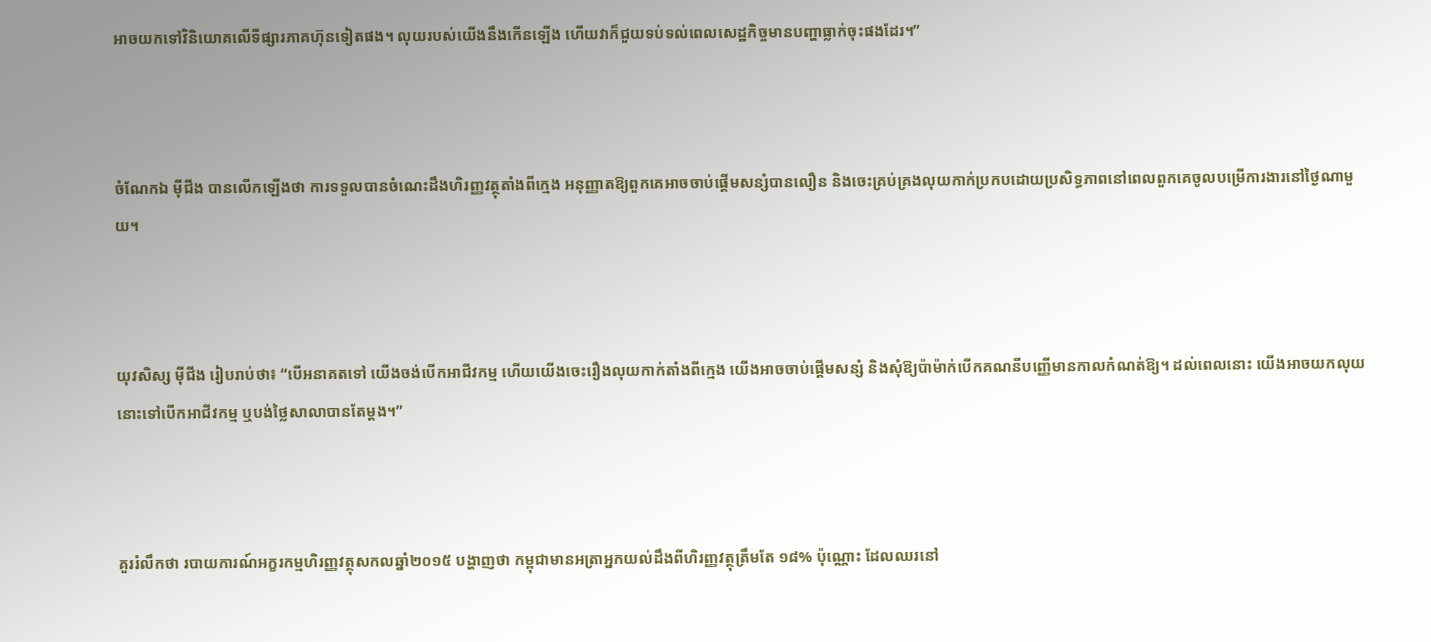អាចយកទៅវិនិយោគលើទីផ្សារភាគហ៊ុនទៀតផង។ លុយរបស់យើងនឹងកើនឡើង ហើយវាក៏ជួយទប់ទល់ពេលសេដ្ឋកិច្ចមានបញ្ហាធ្លាក់ចុះផងដែរ។”



ចំណែកឯ ម៉ីជីង បានលើកឡើងថា ការទទួលបានចំណេះដឹងហិរញ្ញវត្ថុតាំងពីក្មេង អនុញ្ញាតឱ្យពួកគេអាចចាប់ផ្តើមសន្សំបានលឿន និងចេះគ្រប់គ្រងលុយកាក់ប្រកបដោយប្រសិទ្ធភាពនៅពេលពួកគេចូលបម្រើការងារនៅថ្ងៃណាមួយ។



យុវសិស្ស ម៉ីជីង រៀបរាប់ថា៖ “បើអនាគតទៅ យើងចង់បើកអាជីវកម្ម ហើយយើងចេះរឿងលុយកាក់តាំងពីក្មេង យើងអាចចាប់ផ្តើមសន្សំ និងសុំឱ្យប៉ាម៉ាក់បើកគណនីបញ្ញើមានកាលកំណត់ឱ្យ។ ដល់ពេលនោះ យើងអាចយកលុយនោះទៅបើកអាជីវកម្ម ឬបង់ថ្លៃសាលាបានតែម្តង។”



គួររំលឹកថា របាយការណ៍អក្ខរកម្មហិរញ្ញវត្ថុសកលឆ្នាំ២០១៥ បង្ហាញថា កម្ពុជាមានអត្រាអ្នកយល់ដឹងពីហិរញ្ញវត្ថុត្រឹមតែ ១៨% ប៉ុណ្ណោះ ដែលឈរនៅ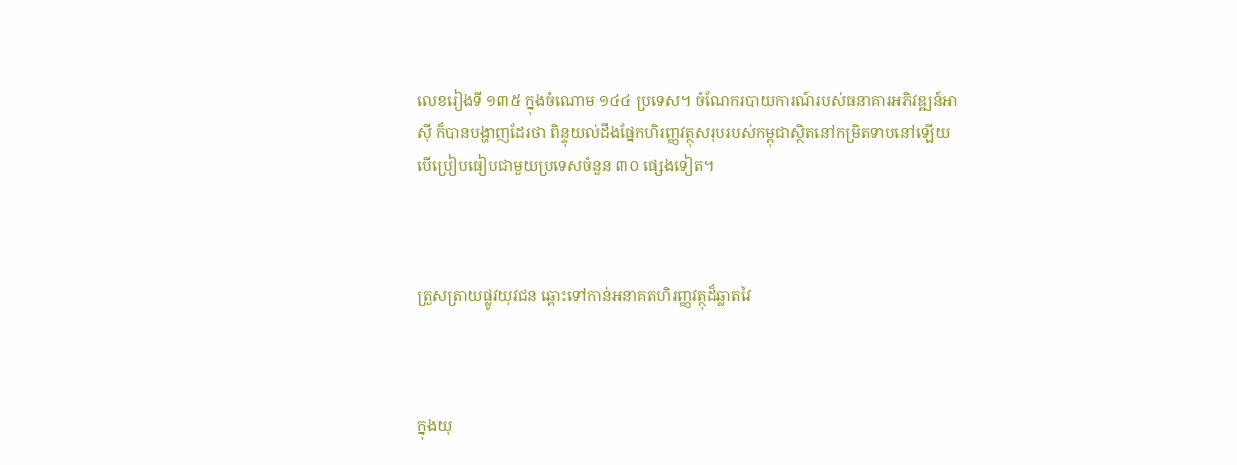លេខរៀងទី ១៣៥ ក្នុងចំណោម ១៤៤ ប្រទេស។ ចំណែករបាយការណ៍របស់ធនាគារអភិវឌ្ឍន៍អាស៊ី ក៏បានបង្ហាញដែរថា ពិន្ទុយល់ដឹងផ្នែកហិរញ្ញវត្ថុសរុបរបស់កម្ពុជាស្ថិតនៅកម្រិតទាបនៅឡើយ បើប្រៀបធៀបជាមួយប្រទេសចំនួន ៣០ ផ្សេងទៀត។



ត្រួសត្រាយផ្លូវយុវជន ឆ្ពោះទៅកាន់អនាគតហិរញ្ញវត្ថុដ៏ឆ្លាតវៃ



ក្នុងយុ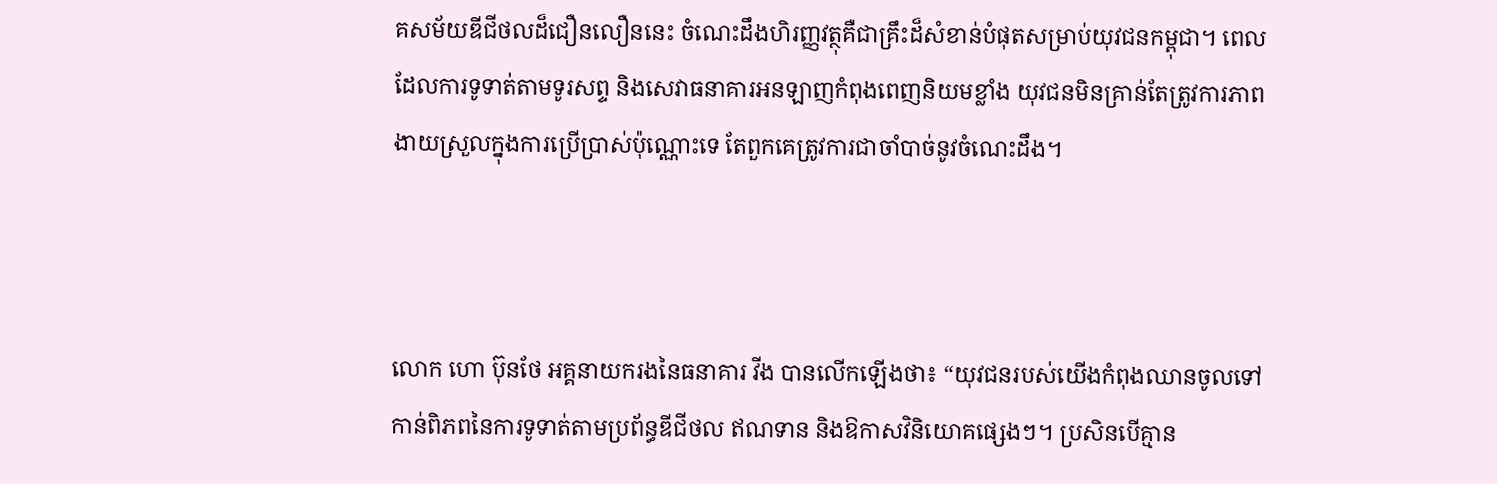គសម័យឌីជីថលដ៏ជឿនលឿននេះ ចំណេះដឹងហិរញ្ញវត្ថុគឺជាគ្រឹះដ៏សំខាន់បំផុតសម្រាប់យុវជនកម្ពុជា។ ពេលដែលការទូទាត់តាមទូរសព្ទ និងសេវាធនាគារអនឡាញកំពុងពេញនិយមខ្លាំង យុវជនមិនគ្រាន់តែត្រូវការភាពងាយស្រួលក្នុងការប្រើប្រាស់ប៉ុណ្ណោះទេ តែពួកគេត្រូវការជាចាំបាច់នូវចំណេះដឹង។



លោក ហោ ប៊ុនថែ អគ្គនាយករងនៃធនាគារ វីង បានលើកឡើងថា៖ “យុវជនរបស់យើងកំពុងឈានចូលទៅកាន់ពិភពនៃការទូទាត់តាមប្រព័ន្ធឌីជីថល ឥណទាន និងឱកាសវិនិយោគផ្សេងៗ។ ប្រសិនបើគ្មាន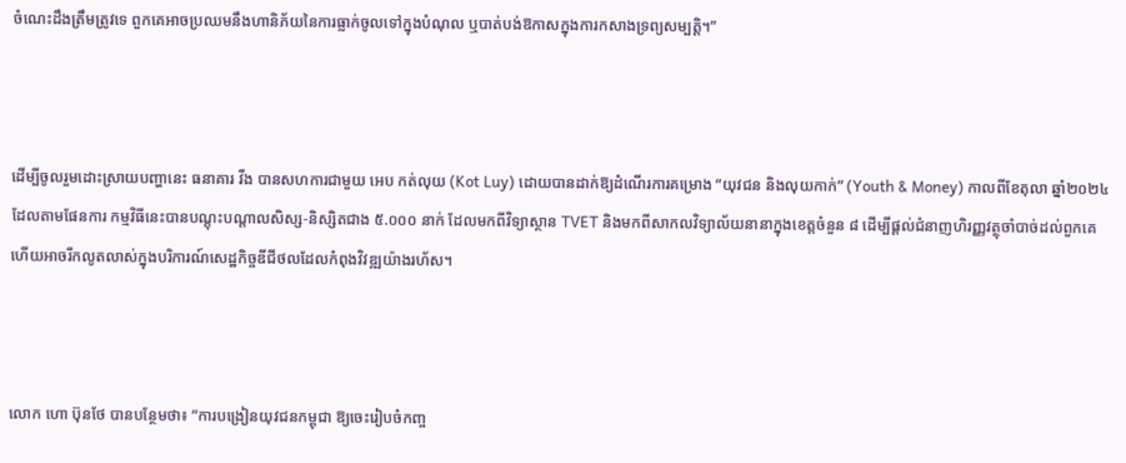ចំណេះដឹងត្រឹមត្រូវទេ ពួកគេអាចប្រឈមនឹងហានិភ័យនៃការធ្លាក់ចូលទៅក្នុងបំណុល ឬបាត់បង់ឱកាសក្នុងការកសាងទ្រព្យសម្បត្តិ។”



ដើម្បីចូលរួមដោះស្រាយបញ្ហានេះ ធនាគារ វីង បានសហការជាមួយ អេប កត់លុយ (Kot Luy) ដោយបានដាក់ឱ្យដំណើរការគម្រោង “យុវជន និងលុយកាក់” (Youth & Money) កាលពីខែតុលា ឆ្នាំ២០២៤ ដែលតាមផែនការ កម្មវិធីនេះបានបណ្តុះបណ្តាលសិស្ស-និស្សិតជាង ៥.០០០ នាក់ ដែលមកពីវិទ្យាស្ថាន TVET និងមកពីសាកលវិទ្យាល័យនានាក្នុងខេត្តចំនួន ៨ ដើម្បីផ្តល់ជំនាញហិរញ្ញវត្ថុចាំបាច់ដល់ពួកគេ ហើយអាចរីកលូតលាស់ក្នុងបរិការណ៍សេដ្ឋកិច្ចឌីជីថលដែលកំពុងវិវឌ្ឍយ៉ាងរហ័ស។



លោក ហោ ប៊ុនថែ បានបន្ថែមថា៖ “ការបង្រៀនយុវជនកម្ពុជា ឱ្យចេះរៀបចំកញ្ច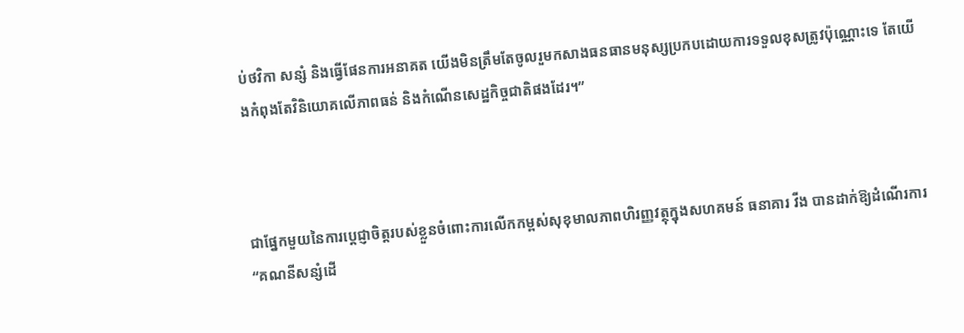ប់ថវិកា សន្សំ និងធ្វើផែនការអនាគត យើងមិនត្រឹមតែចូលរួមកសាងធនធានមនុស្សប្រកបដោយការទទួលខុសត្រូវប៉ុណ្ណោះទេ តែយើងកំពុងតែវិនិយោគលើភាពធន់ និងកំណើនសេដ្ឋកិច្ចជាតិផងដែរ។”



ជាផ្នែកមួយនៃការប្តេជ្ញាចិត្តរបស់ខ្លួនចំពោះការលើកកម្ពស់សុខុមាលភាពហិរញ្ញវត្ថុក្នុងសហគមន៍ ធនាគារ វីង បានដាក់ឱ្យដំណើរការ “គណនីសន្សំដើ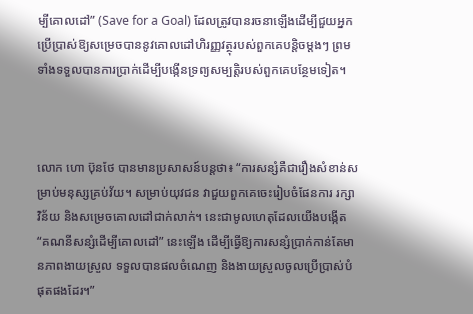ម្បីគោលដៅ” (Save for a Goal) ដែលត្រូវបានរចនាឡើងដើម្បីជួយអ្នកប្រើប្រាស់ឱ្យសម្រេចបាននូវគោលដៅហិរញ្ញវត្ថុរបស់ពួកគេបន្តិចម្តងៗ ព្រមទាំងទទួលបានការប្រាក់ដើម្បីបង្កើនទ្រព្យសម្បត្តិរបស់ពួកគេបន្ថែមទៀត។



លោក ហោ ប៊ុនថែ បានមានប្រសាសន៍បន្តថា៖ “ការសន្សំគឺជារឿងសំខាន់សម្រាប់មនុស្សគ្រប់វ័យ។ សម្រាប់យុវជន វាជួយពួកគេចេះរៀបចំផែនការ រក្សាវិន័យ និងសម្រេចគោលដៅជាក់លាក់។ នេះជាមូលហេតុដែលយើងបង្កើត “គណនីសន្សំដើម្បីគោលដៅ” នេះឡើង ដើម្បីធ្វើឱ្យការសន្សំប្រាក់កាន់តែមានភាពងាយស្រួល ទទួលបានផលចំណេញ និងងាយស្រួលចូលប្រើប្រាស់បំផុតផងដែរ។”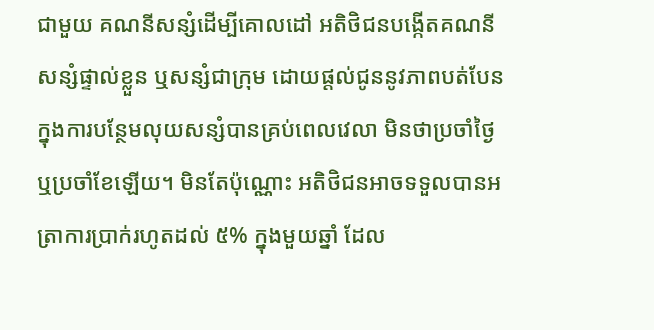ជាមួយ គណនីសន្សំដើម្បីគោលដៅ អតិថិជនបង្កើតគណនីសន្សំផ្ទាល់ខ្លួន ឬសន្សំជាក្រុម ដោយផ្តល់ជូននូវភាពបត់បែនក្នុងការបន្ថែមលុយសន្សំបានគ្រប់ពេលវេលា មិនថាប្រចាំថ្ងៃ ឬប្រចាំខែឡើយ។ មិនតែប៉ុណ្ណោះ អតិថិជនអាចទទួលបានអត្រាការប្រាក់រហូតដល់ ៥% ក្នុងមួយឆ្នាំ ដែល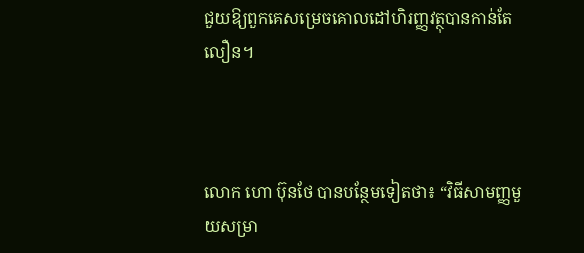ជួយឱ្យពួកគេសម្រេចគោលដៅហិរញ្ញវត្ថុបានកាន់តែលឿន។



លោក ហោ ប៊ុនថែ បានបន្ថែមទៀតថា៖ “វិធីសាមញ្ញមួយសម្រា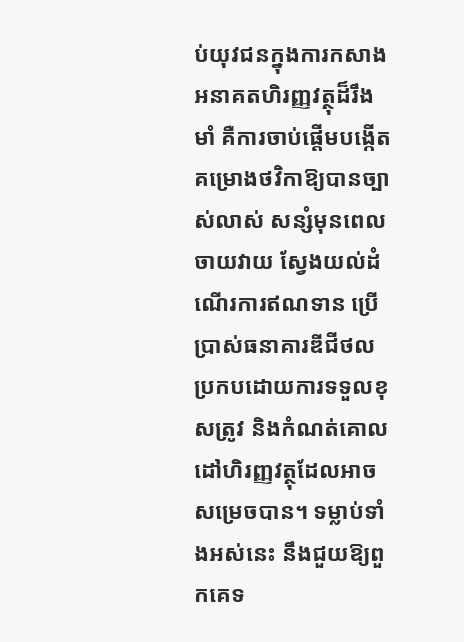ប់យុវជនក្នុងការកសាងអនាគតហិរញ្ញវត្ថុដ៏រឹងមាំ គឺការចាប់ផ្តើមបង្កើតគម្រោងថវិកាឱ្យបានច្បាស់លាស់ សន្សំមុនពេលចាយវាយ ស្វែងយល់ដំណើរការឥណទាន ប្រើប្រាស់ធនាគារឌីជីថលប្រកបដោយការទទួលខុសត្រូវ និងកំណត់គោលដៅហិរញ្ញវត្ថុដែលអាចសម្រេចបាន។ ទម្លាប់ទាំងអស់នេះ នឹងជួយឱ្យពួកគេទ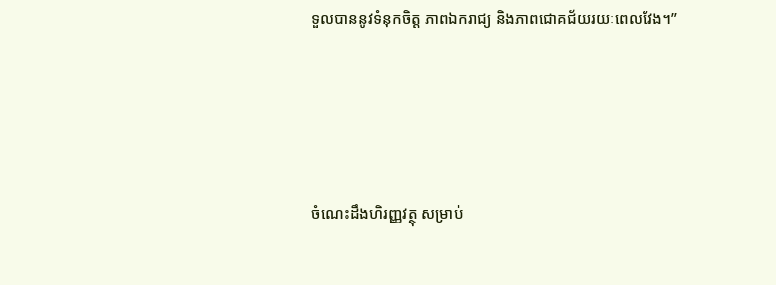ទួលបាននូវទំនុកចិត្ត ភាពឯករាជ្យ និងភាពជោគជ័យរយៈពេលវែង។”





ចំណេះដឹងហិរញ្ញវត្ថុ សម្រាប់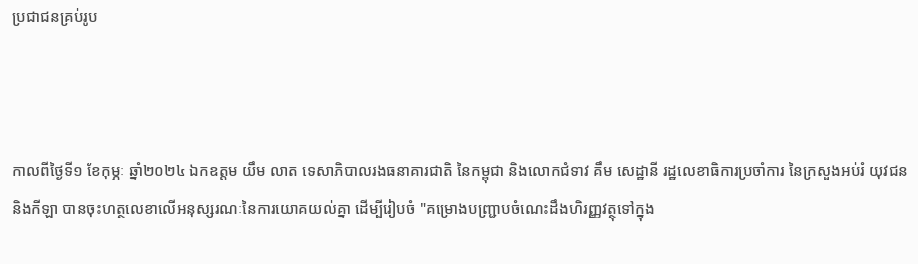ប្រជាជនគ្រប់រូប



កាលពីថ្ងៃទី១ ខែកុម្ភៈ ឆ្នាំ២០២៤ ឯកឧត្តម យឹម លាត ទេសាភិបាលរងធនាគារជាតិ នៃកម្ពុជា និងលោកជំទាវ គឹម សេដ្ឋានី រដ្ឋលេខាធិការប្រចាំការ នៃក្រសួងអប់រំ យុវជន និងកីឡា បានចុះហត្ថលេខាលើអនុស្សរណៈនៃការយោគយល់គ្នា ដើម្បីរៀបចំ "គម្រោងបញ្ជ្រាបចំណេះដឹងហិរញ្ញវត្ថុទៅក្នុង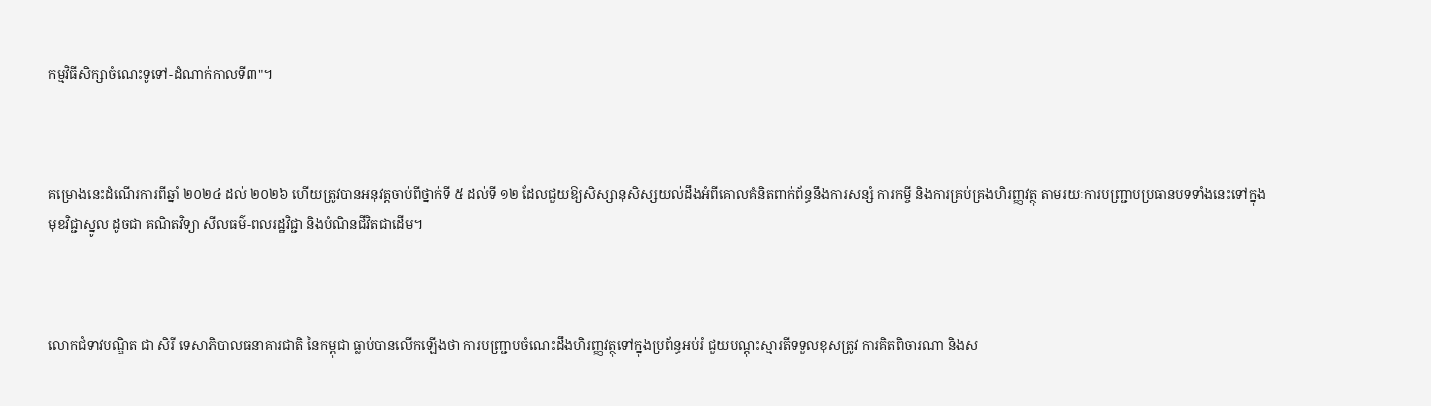កម្មវិធីសិក្សាចំណេះទូទៅ-ដំណាក់កាលទី៣"។



គម្រោងនេះដំណើរការពីឆ្នាំ ២០២៤ ដល់ ២០២៦ ហើយត្រូវបានអនុវត្តចាប់ពីថ្នាក់ទី ៥ ដល់ទី ១២ ដែលជួយឱ្យសិស្សានុសិស្សយល់ដឹងអំពីគោលគំនិតពាក់ព័ន្ធនឹងការសន្សំ ការកម្ចី និងការគ្រប់គ្រងហិរញ្ញវត្ថុ តាមរយៈការបញ្ជ្រាបប្រធានបទទាំងនេះទៅក្នុងមុខវិជ្ជាស្នូល ដូចជា គណិតវិទ្យា សីលធម៌-ពលរដ្ឋវិជ្ជា និងបំណិនជីវិតជាដើម។



លោកជំទាវបណ្ឌិត ជា សិរី ទេសាភិបាលធនាគារជាតិ នៃកម្ពុជា ធ្លាប់បានលើកឡើងថា ការបញ្ជ្រាបចំណេះដឹងហិរញ្ញវត្ថុទៅក្នុងប្រព័ន្ធអប់រំ ជួយបណ្តុះស្មារតីទទួលខុសត្រូវ ការគិតពិចារណា និងស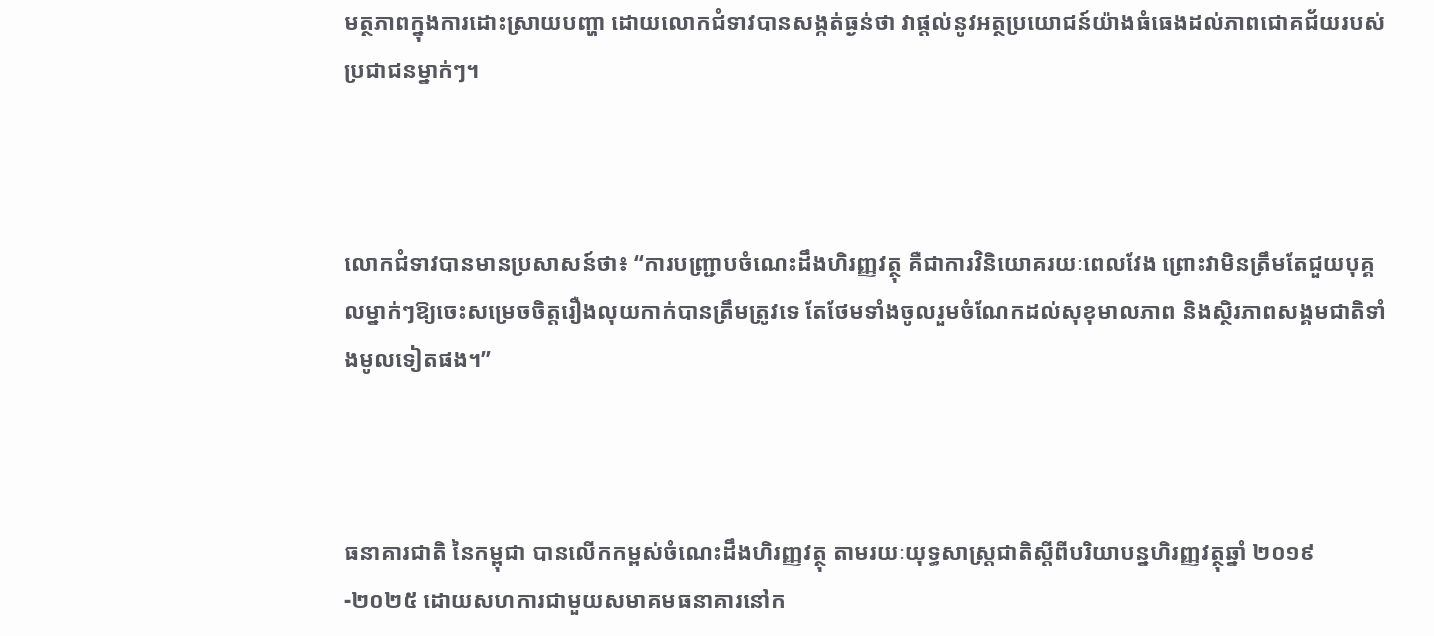មត្ថភាពក្នុងការដោះស្រាយបញ្ហា ដោយលោកជំទាវបានសង្កត់ធ្ងន់ថា វាផ្តល់នូវអត្ថប្រយោជន៍យ៉ាងធំធេងដល់ភាពជោគជ័យរបស់ប្រជាជនម្នាក់ៗ។



លោកជំទាវបានមានប្រសាសន៍ថា៖ “ការបញ្ជ្រាបចំណេះដឹងហិរញ្ញវត្ថុ គឺជាការវិនិយោគរយៈពេលវែង ព្រោះវាមិនត្រឹមតែជួយបុគ្គលម្នាក់ៗឱ្យចេះសម្រេចចិត្តរឿងលុយកាក់បានត្រឹមត្រូវទេ តែថែមទាំងចូលរួមចំណែកដល់សុខុមាលភាព និងស្ថិរភាពសង្គមជាតិទាំងមូលទៀតផង។”



ធនាគារជាតិ នៃកម្ពុជា បានលើកកម្ពស់ចំណេះដឹងហិរញ្ញវត្ថុ តាមរយៈយុទ្ធសាស្ត្រជាតិស្តីពីបរិយាបន្នហិរញ្ញវត្ថុឆ្នាំ ២០១៩-២០២៥ ដោយសហការជាមួយសមាគមធនាគារនៅក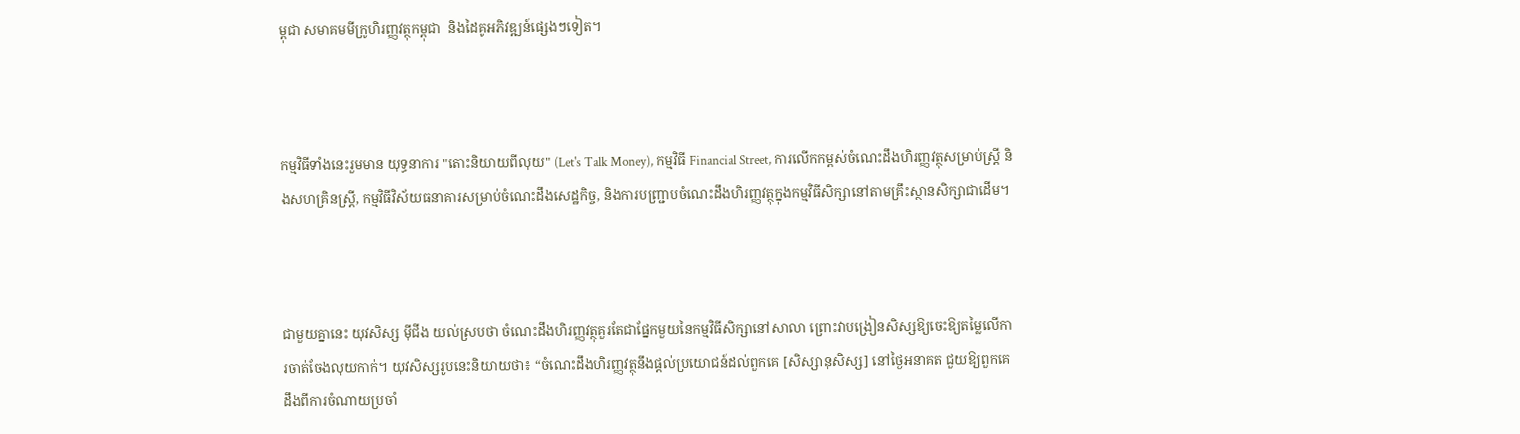ម្ពុជា សមាគមមីក្រូហិរញ្ញវត្ថុកម្ពុជា  និងដៃគូអភិវឌ្ឍន៍ផ្សេងៗទៀត។



កម្មវិធីទាំងនេះរួមមាន យុទ្ធនាការ "តោះនិយាយពីលុយ" (Let's Talk Money), កម្មវិធី Financial Street, ការលើកកម្ពស់ចំណេះដឹងហិរញ្ញវត្ថុសម្រាប់ស្ត្រី និងសហគ្រិនស្ត្រី, កម្មវិធីវិស័យធនាគារសម្រាប់ចំណេះដឹងសេដ្ឋកិច្ច, និងការបញ្ជ្រាបចំណេះដឹងហិរញ្ញវត្ថុក្នុងកម្មវិធីសិក្សានៅតាមគ្រឹះស្ថានសិក្សាជាដើម។



ជាមួយគ្នានេះ យុវសិស្ស ម៉ីជីង យល់ស្របថា ចំណេះដឹងហិរញ្ញវត្ថុគួរតែជាផ្នែកមួយនៃកម្មវិធីសិក្សានៅសាលា ព្រោះវាបង្រៀនសិស្សឱ្យចេះឱ្យតម្លៃលើការចាត់ចែងលុយកាក់។ យុវសិស្សរូបនេះនិយាយថា៖ “ចំណេះដឹងហិរញ្ញវត្ថុនឹងផ្តល់ប្រយោជន៍ដល់ពួកគេ [សិស្សានុសិស្ស] នៅថ្ងៃអនាគត ជួយឱ្យពួកគេដឹងពីការចំណាយប្រចាំ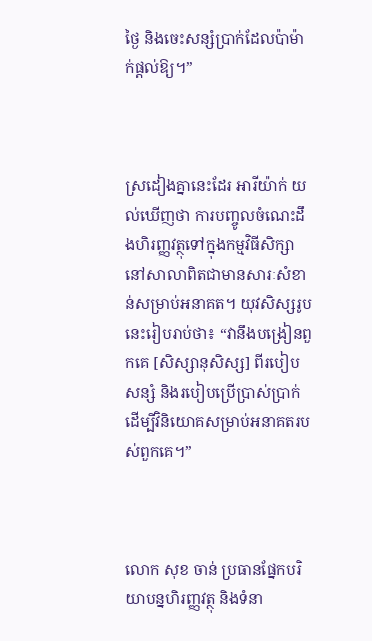ថ្ងៃ និងចេះសន្សំប្រាក់ដែលប៉ាម៉ាក់ផ្តល់ឱ្យ។”



ស្រដៀងគ្នានេះដែរ អារីយ៉ាក់ យល់ឃើញថា ការបញ្ចូលចំណេះដឹងហិរញ្ញវត្ថុទៅក្នុងកម្មវិធីសិក្សានៅសាលាពិតជាមានសារៈសំខាន់សម្រាប់អនាគត។ យុវសិស្សរូបនេះរៀបរាប់ថា៖ “វានឹងបង្រៀនពួកគេ [សិស្សានុសិស្ស] ពីរបៀបសន្សំ និងរបៀបប្រើប្រាស់ប្រាក់ដើម្បីវិនិយោគសម្រាប់អនាគតរបស់ពួកគេ។”



លោក សុខ ចាន់ ប្រធានផ្នែកបរិយាបន្នហិរញ្ញវត្ថុ និងទំនា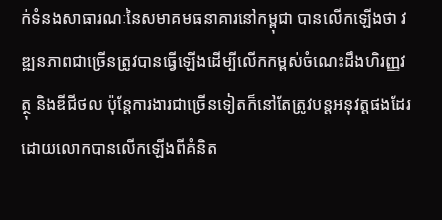ក់ទំនងសាធារណៈនៃសមាគមធនាគារនៅកម្ពុជា បានលើកឡើងថា វឌ្ឍនភាពជាច្រើនត្រូវបានធ្វើឡើងដើម្បីលើកកម្ពស់ចំណេះដឹងហិរញ្ញវត្ថុ និងឌីជីថល ប៉ុន្តែការងារជាច្រើនទៀតក៏នៅតែត្រូវបន្តអនុវត្តផងដែរ ដោយលោកបានលើកឡើងពីគំនិត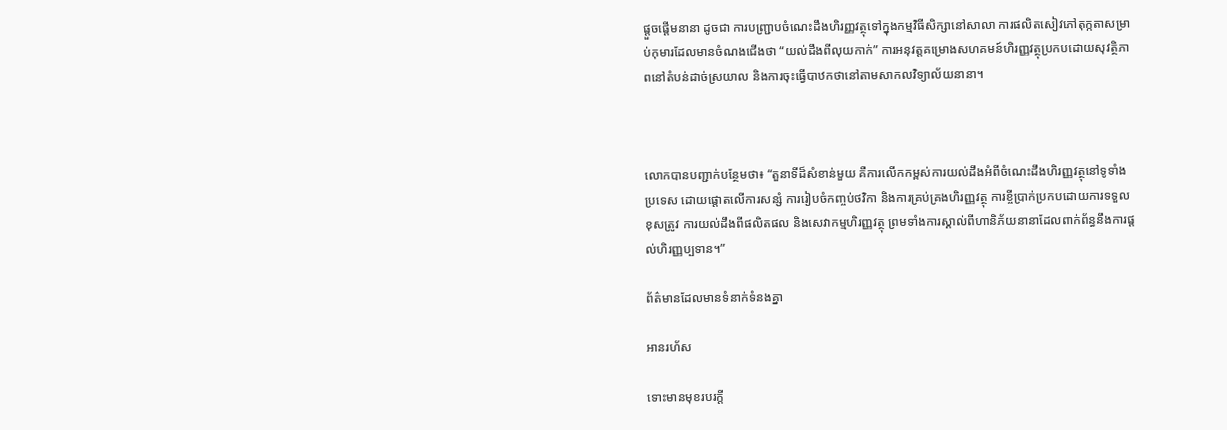ផ្តួចផ្តើមនានា ដូចជា ការបញ្ជ្រាបចំណេះដឹងហិរញ្ញវត្ថុទៅក្នុងកម្មវិធីសិក្សានៅសាលា ការផលិតសៀវភៅតុក្កតាសម្រាប់កុមារដែលមានចំណងជើងថា “យល់ដឹងពីលុយកាក់” ការអនុវត្តគម្រោងសហគមន៍ហិរញ្ញវត្ថុប្រកបដោយសុវត្ថិភាពនៅតំបន់ដាច់ស្រយាល និងការចុះធ្វើបាឋកថានៅតាមសាកលវិទ្យាល័យនានា។



លោកបានបញ្ជាក់បន្ថែមថា៖ “តួនាទីដ៏សំខាន់មួយ គឺការលើកកម្ពស់ការយល់ដឹងអំពីចំណេះដឹងហិរញ្ញវត្ថុនៅទូទាំងប្រទេស ដោយផ្តោតលើការសន្សំ ការរៀបចំកញ្ចប់ថវិកា និងការគ្រប់គ្រងហិរញ្ញវត្ថុ ការខ្ចីប្រាក់ប្រកបដោយការទទួលខុសត្រូវ ការយល់ដឹងពីផលិតផល និងសេវាកម្មហិរញ្ញវត្ថុ ព្រមទាំងការស្គាល់ពីហានិភ័យនានាដែលពាក់ព័ន្ធនឹងការផ្តល់ហិរញ្ញប្បទាន។”

ព័ត៌មានដែលមានទំនាក់ទំនងគ្នា

អានរហ័ស

ទោះមានមុខរបរក្តី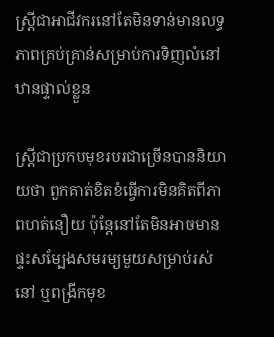ស្រ្តីជាអាជីវករនៅតែមិនទាន់មានលទ្ធភាពគ្រប់គ្រាន់សម្រាប់ការទិញលំនៅឋានផ្ទាល់ខ្លួន

ស្ត្រីជាប្រកបមុខរបរជាច្រើនបាននិយាយថា ពួកគាត់ខិតខំធ្វើការមិនគិតពីភាពហត់នឿយ ប៉ុន្តែនៅតែមិនអាចមានផ្ទះសម្បែងសមរម្យមួយសម្រាប់រស់នៅ ឬពង្រីកមុខ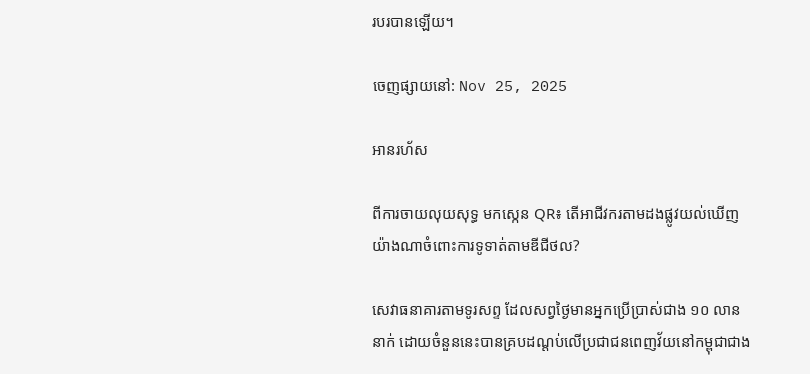របរបានឡើយ។

ចេញផ្សាយនៅ: Nov 25, 2025

អានរហ័ស

ពីការចាយលុយសុទ្ធ មកស្កេន QR៖ តើអាជីវករតាមដងផ្លូវយល់ឃើញយ៉ាងណាចំពោះការទូទាត់តាមឌីជីថល?

សេវាធនាគារតាមទូរសព្ទ ដែលសព្វថ្ងៃមានអ្នកប្រើប្រាស់ជាង ១០ លាននាក់ ដោយចំនួននេះបានគ្របដណ្តប់លើប្រជាជនពេញវ័យនៅកម្ពុជាជាង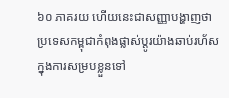៦០ ភាគរយ ហើយនេះជាសញ្ញាបង្ហាញថា ប្រទេសកម្ពុជាកំពុងផ្លាស់ប្តូរយ៉ាងឆាប់រហ័សក្នុងការសម្របខ្លួនទៅ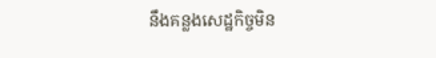នឹងគន្លងសេដ្ឋកិច្ចមិន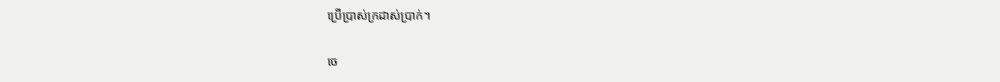ប្រើប្រាស់ក្រដាស់ប្រាក់។

ចេ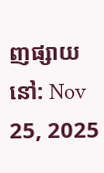ញផ្សាយនៅ: Nov 25, 2025